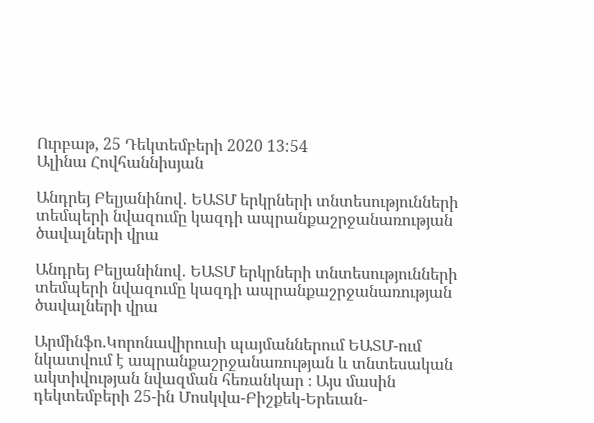Ուրբաթ, 25 Դեկտեմբերի 2020 13:54
Ալինա Հովհաննիսյան

Անդրեյ Բելյանինով․ ԵԱՏՄ երկրների տնտեսությունների տեմպերի նվազումը կազդի ապրանքաշրջանառության ծավալների վրա

Անդրեյ Բելյանինով․ ԵԱՏՄ երկրների տնտեսությունների տեմպերի նվազումը կազդի ապրանքաշրջանառության ծավալների վրա

Արմինֆո.Կորոնավիրուսի պայմաններում ԵԱՏՄ-ում նկատվում է ապրանքաշրջանառության և տնտեսական ակտիվության նվազման հեռանկար ։ Այս մասին դեկտեմբերի 25-ին Մոսկվա-Բիշքեկ-Երեւան-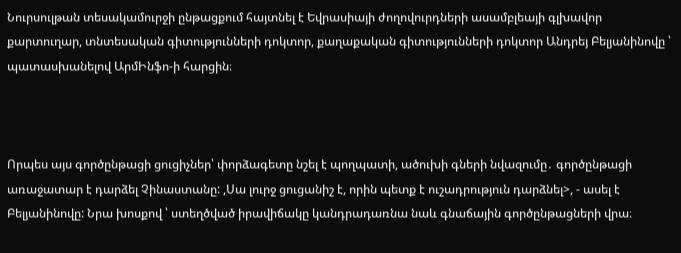Նուրսուլթան տեսակամուրջի ընթացքում հայտնել է Եվրասիայի ժողովուրդների ասամբլեայի գլխավոր քարտուղար, տնտեսական գիտությունների դոկտոր, քաղաքական գիտությունների դոկտոր Անդրեյ Բելյանինովը ՝ պատասխանելով ԱրմԻնֆո-ի հարցին։



Որպես այս գործընթացի ցուցիչներ՝ փորձագետը նշել է պողպատի, ածուխի գների նվազումը․ գործընթացի առաջատար է դարձել Չինաստանը: ,Սա լուրջ ցուցանիշ է, որին պետք է ուշադրություն դարձնել>, - ասել է Բելյանինովը: Նրա խոսքով ՝ ստեղծված իրավիճակը կանդրադառնա նաև գնաճային գործընթացների վրա։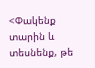<Փակենք տարին և տեսնենք, թե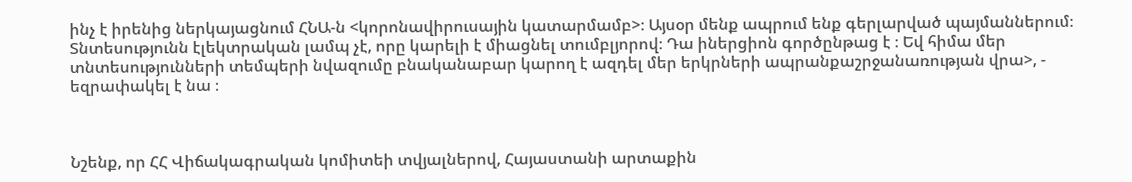ինչ է իրենից ներկայացնում ՀՆԱ-ն <կորոնավիրուսային կատարմամբ>։ Այսօր մենք ապրում ենք գերլարված պայմաններում։ Տնտեսությունն էլեկտրական լամպ չէ, որը կարելի է միացնել տումբլյորով։ Դա իներցիոն գործընթաց է ։ Եվ հիմա մեր տնտեսությունների տեմպերի նվազումը բնականաբար կարող է ազդել մեր երկրների ապրանքաշրջանառության վրա>, - եզրափակել է նա ։



Նշենք, որ ՀՀ Վիճակագրական կոմիտեի տվյալներով, Հայաստանի արտաքին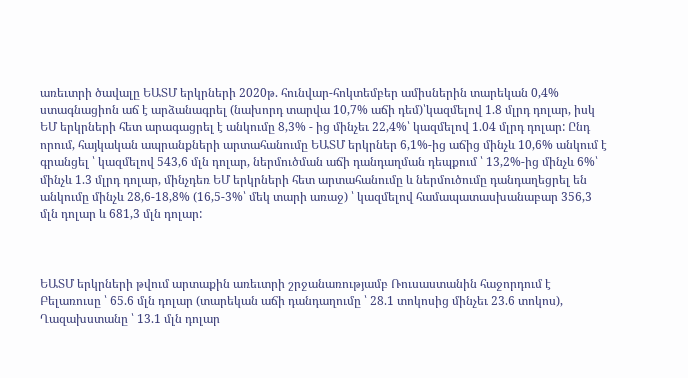առեւտրի ծավալը ԵԱՏՄ երկրների 2020թ. հունվար-հոկտեմբեր ամիսներին տարեկան 0,4% ստագնացիոն աճ է արձանագրել (նախորդ տարվա 10,7% աճի դեմ)՝կազմելով 1.8 մլրդ դոլար, իսկ ԵՄ երկրների հետ արագացրել է անկումը 8,3% - ից մինչեւ 22,4%՝ կազմելով 1.04 մլրդ դոլար: Ընդ որում, հայկական ապրանքների արտահանումը ԵԱՏՄ երկրներ 6,1%-ից աճից մինչև 10,6% անկում է գրանցել ՝ կազմելով 543,6 մլն դոլար, ներմուծման աճի դանդաղման դեպքում ՝ 13,2%-ից մինչև 6%՝ մինչև 1.3 մլրդ դոլար, մինչդեռ ԵՄ երկրների հետ արտահանումը և ներմուծումը դանդաղեցրել են անկումը մինչև 28,6-18,8% (16,5-3%՝ մեկ տարի առաջ) ՝ կազմելով համապատասխանաբար 356,3 մլն դոլար և 681,3 մլն դոլար:



ԵԱՏՄ երկրների թվում արտաքին առեւտրի շրջանառությամբ Ռուսաստանին հաջորդում է Բելառուսը ՝ 65.6 մլն դոլար (տարեկան աճի դանդաղումը ՝ 28.1 տոկոսից մինչեւ 23.6 տոկոս), Ղազախստանը ՝ 13.1 մլն դոլար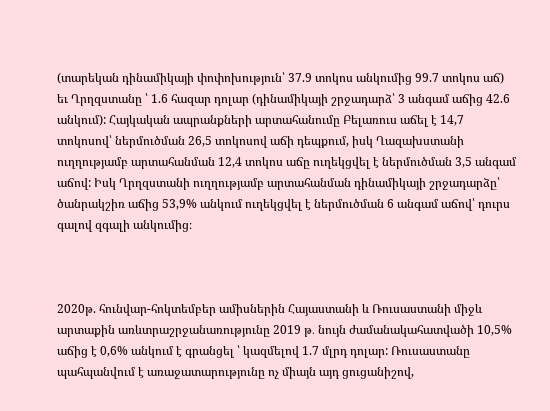(տարեկան դինամիկայի փոփոխություն՝ 37.9 տոկոս անկումից 99.7 տոկոս աճ) եւ Ղրղզստանը ՝ 1.6 հազար դոլար (դինամիկայի շրջադարձ՝ 3 անգամ աճից 42.6 անկում): Հայկական ապրանքների արտահանումը Բելառուս աճել է 14,7 տոկոսով՝ ներմուծման 26,5 տոկոսով աճի դեպքում, իսկ Ղազախստանի ուղղությամբ արտահանման 12,4 տոկոս աճը ուղեկցվել է ներմուծման 3,5 անգամ աճով: Իսկ Ղրղզստանի ուղղությամբ արտահանման դինամիկայի շրջադարձը՝ ծանրակշիռ աճից 53,9% անկում ուղեկցվել է ներմուծման 6 անգամ աճով՝ դուրս գալով զգալի անկումից։



2020թ. հունվար-հոկտեմբեր ամիսներին Հայաստանի և Ռուսաստանի միջև արտաքին առևտրաշրջանառությունը 2019 թ․ նույն ժամանակահատվածի 10,5% աճից է 0,6% անկում է գրանցել ՝ կազմելով 1.7 մլրդ դոլար: Ռուսաստանը պահպանվում է առաջատարությունը ոչ միայն այդ ցուցանիշով,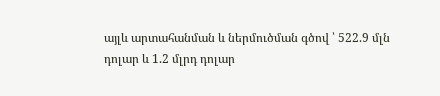այլև արտահանման և ներմուծման գծով ՝ 522.9 մլն դոլար և 1.2 մլրդ դոլար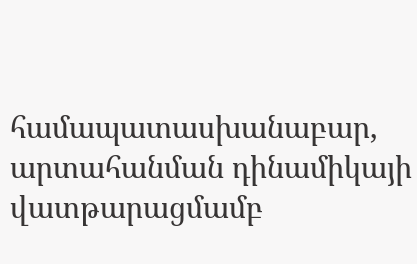համապատասխանաբար, արտահանման դինամիկայի վատթարացմամբ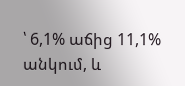՝ 6,1% աճից 11,1% անկում, և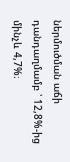ներմուծման աճի դանդաղմամբ ՝ 12,8%-ից մինչև 4,7%։